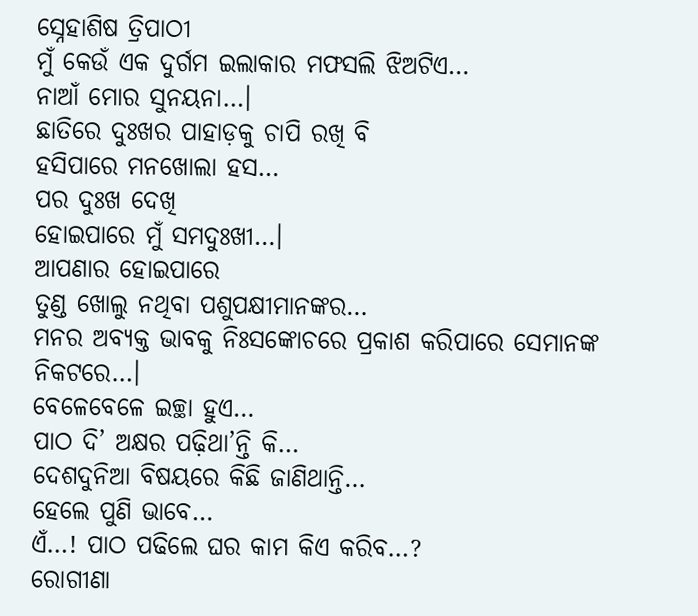ସ୍ନେହାଶିଷ ତ୍ରିପାଠୀ
ମୁଁ କେଉଁ ଏକ ଦୁର୍ଗମ ଇଲାକାର ମଫସଲି ଝିଅଟିଏ…
ନାଆଁ ମୋର ସୁନୟନା…।
ଛାତିରେ ଦୁଃଖର ପାହାଡ଼କୁ ଚାପି ରଖି ବି
ହସିପାରେ ମନଖୋଲା ହସ…
ପର ଦୁଃଖ ଦେଖି
ହୋଇପାରେ ମୁଁ ସମଦୁଃଖୀ…।
ଆପଣାର ହୋଇପାରେ
ତୁଣ୍ଡ ଖୋଲୁ ନଥିବା ପଶୁପକ୍ଷୀମାନଙ୍କର…
ମନର ଅବ୍ୟକ୍ତ ଭାବକୁ ନିଃସଙ୍କୋଚରେ ପ୍ରକାଶ କରିପାରେ ସେମାନଙ୍କ ନିକଟରେ…।
ବେଳେବେଳେ ଇଚ୍ଛା ହୁଏ…
ପାଠ ଦି’ ଅକ୍ଷର ପଢ଼ିଥା’ନ୍ତି କି…
ଦେଶଦୁନିଆ ବିଷୟରେ କିଛି ଜାଣିଥାନ୍ତି…
ହେଲେ ପୁଣି ଭାବେ…
ଏଁ…! ପାଠ ପଢିଲେ ଘର କାମ କିଏ କରିବ…?
ରୋଗୀଣା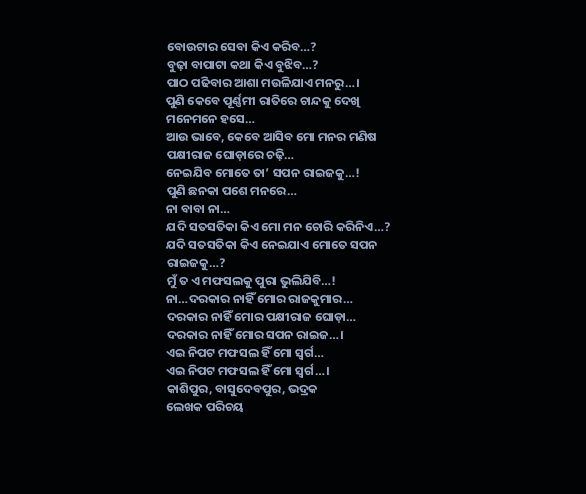ବୋଉଟାର ସେବା କିଏ କରିବ…?
ବୁଢ଼ା ବାପାଟା କଥା କିଏ ବୁଝିବ…?
ପାଠ ପଢିବାର ଆଶା ମଉଳିଯାଏ ମନରୁ…।
ପୁଣି କେବେ ପୂର୍ଣ୍ଣମୀ ରାତିରେ ଚାନ୍ଦକୁ ଦେଖି ମନେମନେ ହସେ…
ଆଉ ଭାବେ, କେବେ ଆସିବ ମୋ ମନର ମଣିଷ ପକ୍ଷୀରାଜ ଘୋଡ଼ାରେ ଚଢ଼ି…
ନେଇଯିବ ମୋତେ ତା’ ସପନ ରାଇଜକୁ…!
ପୁଣି ଛନକା ପଶେ ମନରେ…
ନା ବାବା ନା…
ଯଦି ସତସତିକା କିଏ ମୋ ମନ ଚୋରି କରିନିଏ…?
ଯଦି ସତସତିକା କିଏ ନେଇଯାଏ ମୋତେ ସପନ ରାଇଜକୁ…?
ମୁଁ ତ ଏ ମଫସଲକୁ ପୁରା ଭୁଲିଯିବି…!
ନା…ଦରକାର ନାହିଁ ମୋର ରାଜକୁମାର…
ଦରକାର ନାହିଁ ମୋର ପକ୍ଷୀରାଜ ଘୋଡ଼ା…
ଦରକାର ନାହିଁ ମୋର ସପନ ରାଇଜ…।
ଏଇ ନିପଟ ମଫସଲ ହିଁ ମୋ ସ୍ଵର୍ଗ…
ଏଇ ନିପଟ ମଫସଲ ହିଁ ମୋ ସ୍ଵର୍ଗ…।
କାଶିପୁର, ବାସୁଦେବପୁର, ଭଦ୍ରକ
ଲେଖକ ପରିଚୟ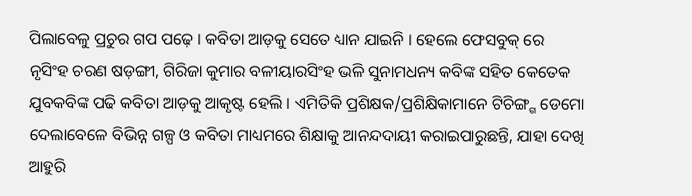ପିଲାବେଳୁ ପ୍ରଚୁର ଗପ ପଢ଼େ । କବିତା ଆଡ଼କୁ ସେତେ ଧ୍ୟାନ ଯାଇନି । ହେଲେ ଫେସବୁକ୍ ରେ ନୃସିଂହ ଚରଣ ଷଡ଼ଙ୍ଗୀ, ଗିରିଜା କୁମାର ବଳୀୟାରସିଂହ ଭଳି ସୁନାମଧନ୍ୟ କବିଙ୍କ ସହିତ କେତେକ ଯୁବକବିଙ୍କ ପଢି କବିତା ଆଡ଼କୁ ଆକୃଷ୍ଟ ହେଲି । ଏମିତିକି ପ୍ରଶିକ୍ଷକ/ପ୍ରଶିକ୍ଷିକାମାନେ ଟିଚିଙ୍ଗ୍ଗ ଡେମୋ ଦେଲାବେଳେ ବିଭିନ୍ନ ଗଳ୍ପ ଓ କବିତା ମାଧ୍ୟମରେ ଶିକ୍ଷାକୁ ଆନନ୍ଦଦାୟୀ କରାଇପାରୁଛନ୍ତି, ଯାହା ଦେଖି ଆହୁରି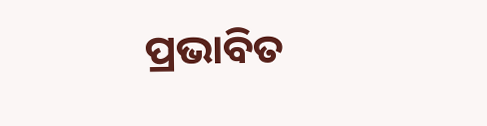ପ୍ରଭାବିତ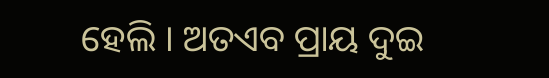ହେଲି । ଅତଏବ ପ୍ରାୟ ଦୁଇ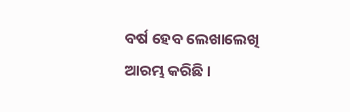ବର୍ଷ ହେବ ଲେଖାଲେଖି ଆରମ୍ଭ କରିଛି ।